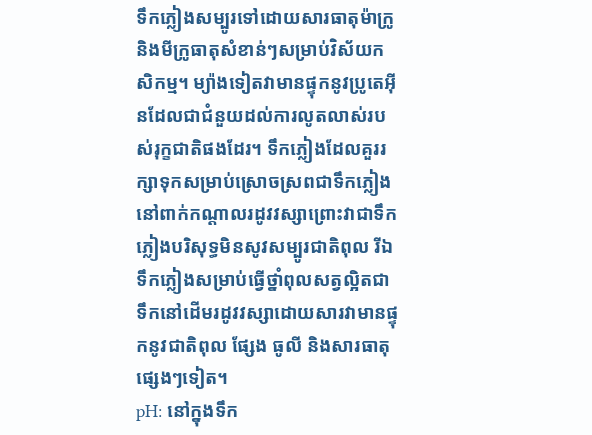ទឹកភ្លៀងសម្បូរទៅដោយសារធាតុម៉ាក្រូ និងមីក្រូធាតុសំខាន់ៗសម្រាប់វិស័យកសិកម្ម។ ម្យ៉ាងទៀតវាមានផ្ទុកនូវប្រូតេអុីនដែលជាជំនួយដល់ការលូតលាស់របស់រុក្ខជាតិផងដែរ។ ទឹកភ្លៀងដែលគួររក្សាទុកសម្រាប់ស្រោចស្រពជាទឹកភ្លៀងនៅពាក់កណ្ដាលរដូវវស្សាព្រោះវាជាទឹកភ្លៀងបរិសុទ្ធមិនសូវសម្បូរជាតិពុល រីឯទឹកភ្លៀងសម្រាប់ធ្វើថ្នាំពុលសត្វល្អិតជាទឹកនៅដើមរដូវវស្សាដោយសារវាមានផ្ទុកនូវជាតិពុល ផ្សែង ធូលី និងសារធាតុផ្សេងៗទៀត។
pH: នៅក្នុងទឹក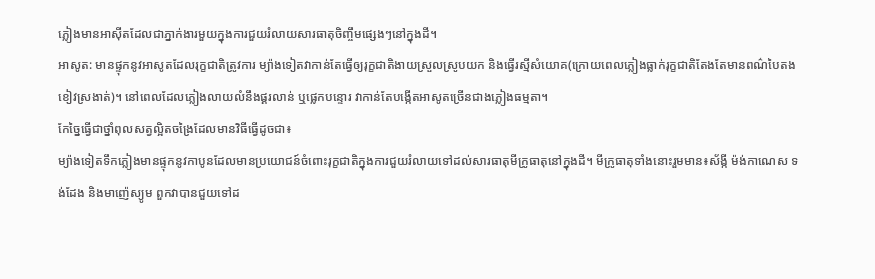ភ្លៀងមានអាសុីតដែលជាភ្នាក់ងារមួយក្នុងការជួយរំលាយសារធាតុចិញ្ចឹមផ្សេងៗនៅក្នុងដី។
អាសូត: មានផ្ទុកនូវអាសូតដែលរុក្ខជាតិត្រូវការ ម្យ៉ាងទៀតវាកាន់តែធ្វើឲ្យរុក្ខជាតិងាយស្រួលស្រូបយក និងធ្វើរស្មីសំយោគ(ក្រោយពេលភ្លៀងធ្លាក់រុក្ខជាតិតែងតែមានពណ៌បៃតងខៀវស្រងាត់)។ នៅពេលដែលភ្លៀងលាយលំនឹងផ្គរលាន់ ឬផ្លេកបន្ទោរ វាកាន់តែបង្កើតអាសូតច្រើនជាងភ្លៀងធម្មតា។
កែច្នៃធ្វើជាថ្នាំពុលសត្វល្អិតចង្រៃដែលមានវិធីធ្វើដូចជា៖
ម្យ៉ាងទៀតទឹកភ្លៀងមានផ្ទុកនូវកាបូនដែលមានប្រយោជន៍ចំពោះរុក្ខជាតិក្នុងការជួយរំលាយទៅដល់សារធាតុមីក្រូធាតុនៅក្នុងដី។ មីក្រូធាតុទាំងនោះរួមមាន៖ស័ង្កី ម៉ង់កាណេស ទង់ដែង និងមាញ៉េស្យូម ពួកវាបានជួយទៅដ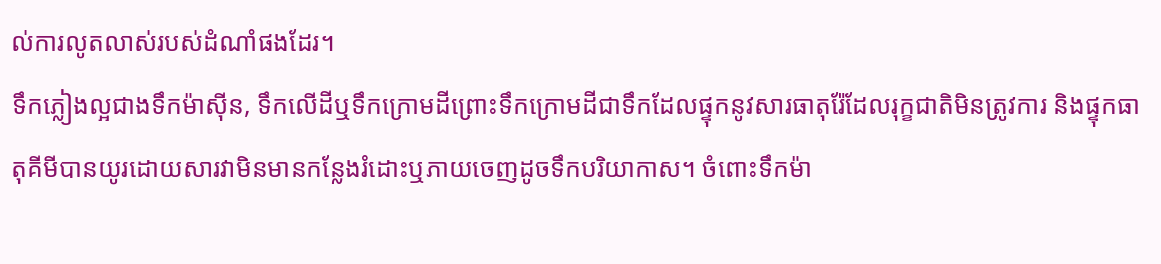ល់ការលូតលាស់របស់ដំណាំផងដែរ។
ទឹកភ្លៀងល្អជាងទឹកម៉ាសុីន, ទឹកលើដីឬទឹកក្រោមដីព្រោះទឹកក្រោមដីជាទឹកដែលផ្ទុកនូវសារធាតុរ៉ែដែលរុក្ខជាតិមិនត្រូវការ និងផ្ទុកធាតុគីមីបានយូរដោយសារវាមិនមានកន្លែងរំដោះឬភាយចេញដូចទឹកបរិយាកាស។ ចំពោះទឹកម៉ា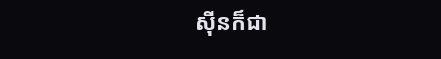សុីនក៏ជា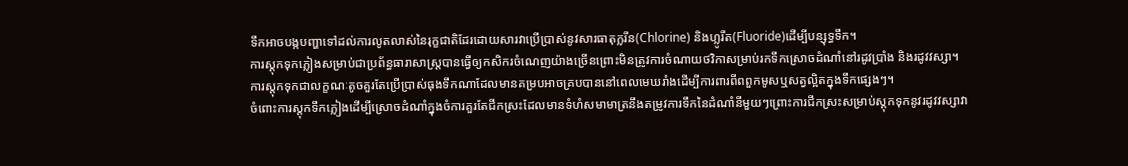ទឹកអាចបង្កបញ្ហាទៅដល់ការលូតលាស់នៃរុក្ខជាតិដែរដោយសារវាប្រើប្រាស់នូវសារធាតុក្លរីន(Chlorine) និងហ្លូរីត(Fluoride)ដើម្បីបន្សុទ្ធទឹក។
ការស្តុកទុកភ្លៀងសម្រាប់ជាប្រព័ន្ធធារាសាស្ត្របានធ្វើឲ្យកសិករចំណេញយ៉ាងច្រើនព្រោះមិនត្រូវការចំណាយថវិកាសម្រាប់រកទឹកស្រោចដំណាំនៅរដូវប្រាំង និងរដូវវស្សា។
ការស្តុកទុកជាលក្ខណៈតូចគួរតែប្រើប្រាស់ធុងទឹកណាដែលមានគម្របអាចគ្របបាននៅពេលមេឃរាំងដើម្បីការពារពីពពួកមូសឬសត្វល្អិតក្នុងទឹកផ្សេងៗ។
ចំពោះការស្តុកទឹកភ្លៀងដើម្បីស្រោចដំណាំក្នុងចំការគួរតែជីកស្រះដែលមានទំហំសមាមាត្រនឹងតម្រូវការទឹកនៃដំណាំនីមួយៗព្រោះការជីកស្រះសម្រាប់ស្តុកទុកនូវរដូវវស្សាវា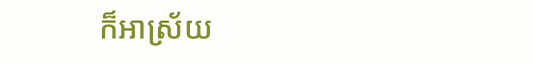ក៏អាស្រ័យ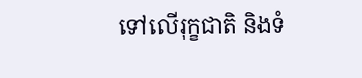ទៅលើរុក្ខជាតិ និងទំ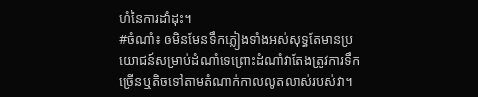ហំនៃការដាំដុះ។
#ចំណាំ៖ ឲមិនមែនទឹកភ្លៀងទាំងអស់សុទ្ធតែមានប្រយោជន៍សម្រាប់ដំណាំទេព្រោះដំណាំវាតែងត្រូវការទឹកច្រើនឬតិចទៅតាមតំណាក់កាលលូតលាស់របស់វា។